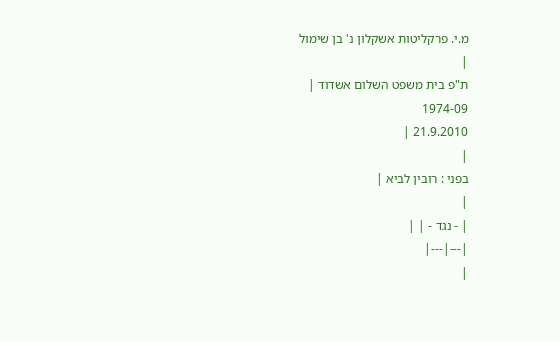מ.י. פרקליטות אשקלון נ' בן שימול
|
ת"פ בית משפט השלום אשדוד |
1974-09
21.9.2010 |
|
בפני : רובין לביא |
|
| - נגד - | |
|---|---|
|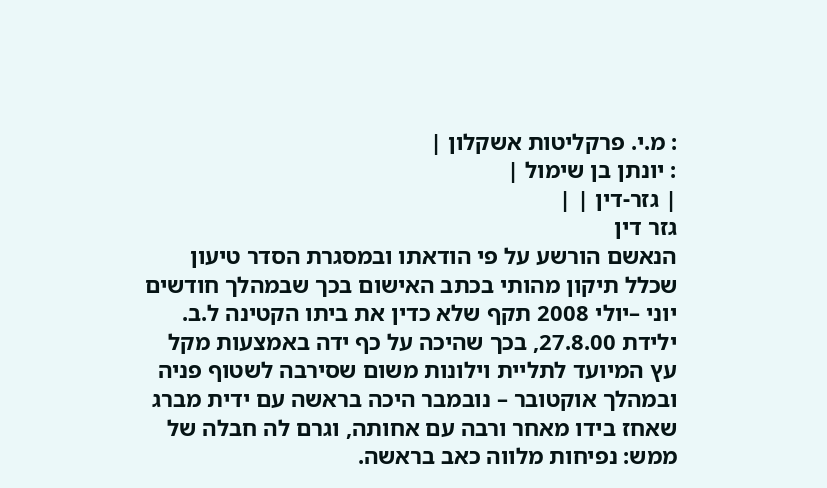: מ.י. פרקליטות אשקלון |
: יונתן בן שימול |
| גזר-דין | |
גזר דין
הנאשם הורשע על פי הודאתו ובמסגרת הסדר טיעון שכלל תיקון מהותי בכתב האישום בכך שבמהלך חודשים יוני –יולי 2008 תקף שלא כדין את ביתו הקטינה ל.ב. ילידת 27.8.00, בכך שהיכה על כף ידה באמצעות מקל עץ המיועד לתליית וילונות משום שסירבה לשטוף פניה ובמהלך אוקטובר – נובמבר היכה בראשה עם ידית מברג שאחז בידו מאחר ורבה עם אחותה, וגרם לה חבלה של ממש: נפיחות מלווה כאב בראשה.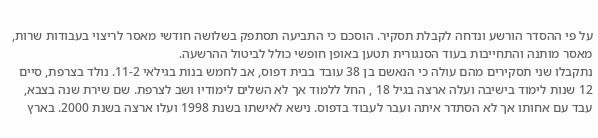על פי ההסדר הורשע ונדחה לקבלת תסקיר. הוסכם כי התביעה תסתפק בשלושה חודשי מאסר לריצוי בעבודות שרות, מאסר מותנה והתחייבות בעוד הסנגורית תטען באופן חופשי כולל לביטול ההרשעה.
נתקבלו שני תסקירים מהם עולה כי הנאשם בן 38 עובד בבית דפוס, אב לחמש בנות בגילאי 11-2. נולד בצרפת, סיים 12 שנות לימוד בישיבה ועלה ארצה בגיל 18 , החל ללמוד אך לא השלים לימודיו ושב לצרפת. שם שירת שנה בצבא, עבד עם אחותו אך לא הסתדר איתה ועבר לעבוד בדפוס. נישא לאישתו בשנת 1998 ועלו ארצה בשנת 2000. בארץ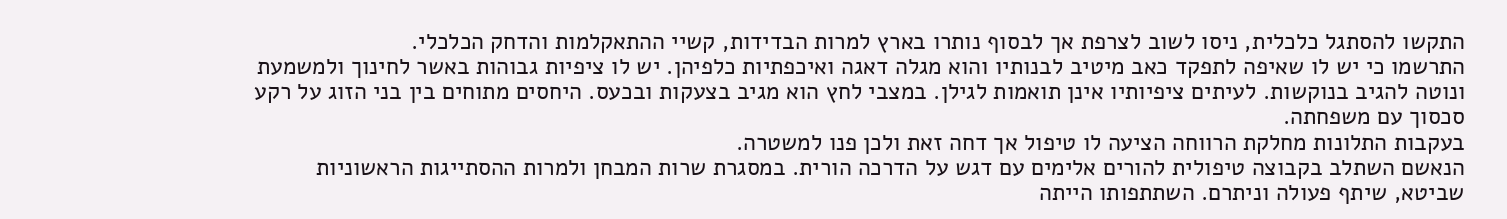התקשו להסתגל כלכלית, ניסו לשוב לצרפת אך לבסוף נותרו בארץ למרות הבדידות, קשיי ההתאקלמות והדחק הכלכלי.
התרשמו כי יש לו שאיפה לתפקד כאב מיטיב לבנותיו והוא מגלה דאגה ואיכפתיות כלפיהן. יש לו ציפיות גבוהות באשר לחינוך ולמשמעת ונוטה להגיב בנוקשות. לעיתים ציפיותיו אינן תואמות לגילן. במצבי לחץ הוא מגיב בצעקות ובכעס. היחסים מתוחים בין בני הזוג על רקע סכסוך עם משפחתה.
בעקבות התלונות מחלקת הרווחה הציעה לו טיפול אך דחה זאת ולכן פנו למשטרה.
הנאשם השתלב בקבוצה טיפולית להורים אלימים עם דגש על הדרכה הורית. במסגרת שרות המבחן ולמרות ההסתייגות הראשוניות שביטא, שיתף פעולה וניתרם. השתתפותו הייתה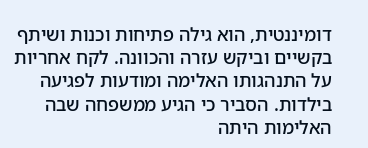דומיננטית, הוא גילה פתיחות וכנות ושיתף בקשיים וביקש עזרה והכוונה. לקח אחריות על התנהגותו האלימה ומודעות לפגיעה בילדות. הסביר כי הגיע ממשפחה שבה האלימות היתה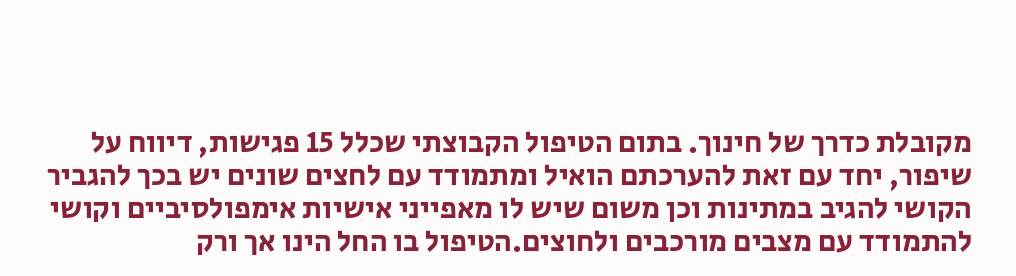מקובלת כדרך של חינוך. בתום הטיפול הקבוצתי שכלל 15 פגישות, דיווח על שיפור, יחד עם זאת להערכתם הואיל ומתמודד עם לחצים שונים יש בכך להגביר הקושי להגיב במתינות וכן משום שיש לו מאפייני אישיות אימפולסיביים וקושי להתמודד עם מצבים מורכבים ולחוצים.הטיפול בו החל הינו אך ורק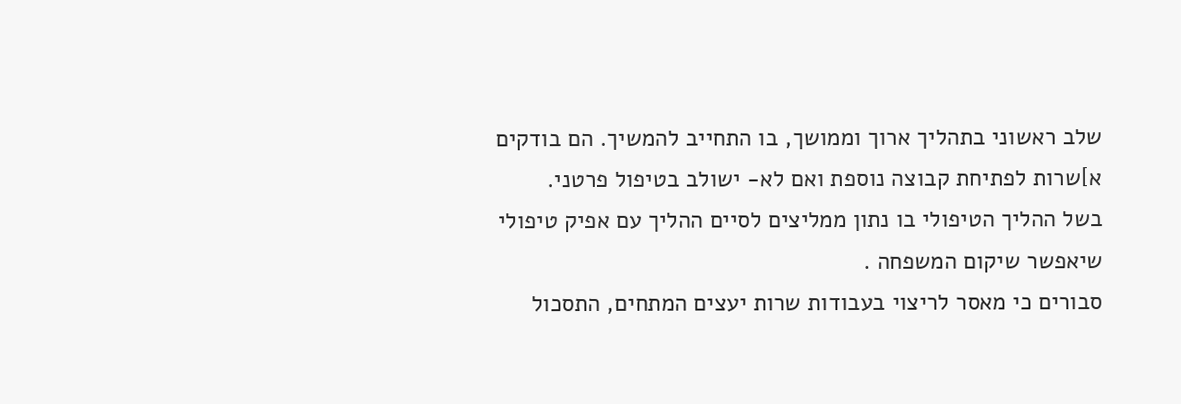שלב ראשוני בתהליך ארוך וממושך, בו התחייב להמשיך. הם בודקים א]שרות לפתיחת קבוצה נוספת ואם לא- ישולב בטיפול פרטני.
בשל ההליך הטיפולי בו נתון ממליצים לסיים ההליך עם אפיק טיפולי שיאפשר שיקום המשפחה .
סבורים כי מאסר לריצוי בעבודות שרות יעצים המתחים, התסכול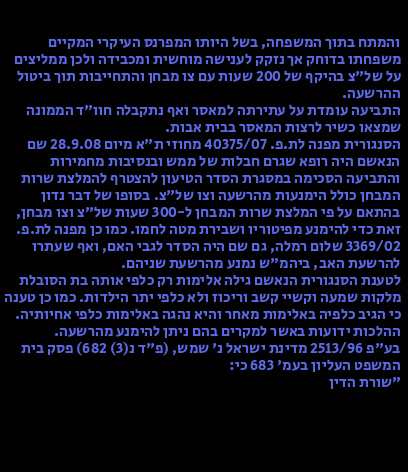והמתח בתוך המשפחה, בשל היותו המפרנס העיקרי המקיים משפחתו בדוחק אך נזקק לענישה מוחשית ומכבידה ולכן ממליצים על של"צ בהיקף של 200 שעות עם צו מבחן והתחייבות תוך ביטול ההרשעה.
התביעה עומדת על עתירתה למאסר ואף נתקבלה חוו"ד הממונה שמצאו כשיר לרצות המאסר בבית אבות.
הסנגורית מפנה לת.פ. 40375/07 מחוזי ת"א מיום 28.9.08 שם הנאשם היה רופא שגרם חבלות של ממש ובנסיבות מחמירות והתביעה הסכימה במסגרת הסדר הטיעון להצטרף להמלצת שרות המבחן כולל הימנעות מהרשעה וצו של"צ. בסופו של דבר נדון בהתאם על פי המלצת שרות המבחן ל-300 שעות של"צ וצו מבחן, זאת כדי להימנע מפיטוריו ושבירת מטה לחמו. כמו כן מפנה לת.פ. 3369/02 שלום רמלה, גם שם היה הסדר לגבי האם, ואף שעתרו להרשעת האב, ביהמ"ש נמנע מהרשעת שניהם.
לטענת הסנגורית הנאשם גילה אלימות רק כלפי אותה בת הסובלת מלקות שמעה וקשיי קשב וריכוז ולא כלפי יתר הילדות. כמו כן טענה כי הגיב כלפיה באלימות מאחר והיא נהגה באלימות כלפי אחיותיה.
ההלכות ידועות באשר למקרים בהם ניתן להימנע מהרשעה.
בע"פ 2513/96 מדינת ישראל נ' שמש, (פ"ד נ(3) 682) פסק בית המשפט העליון בעמ' 683 כי:
"שורת הדין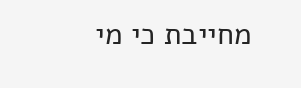מחייבת כי מי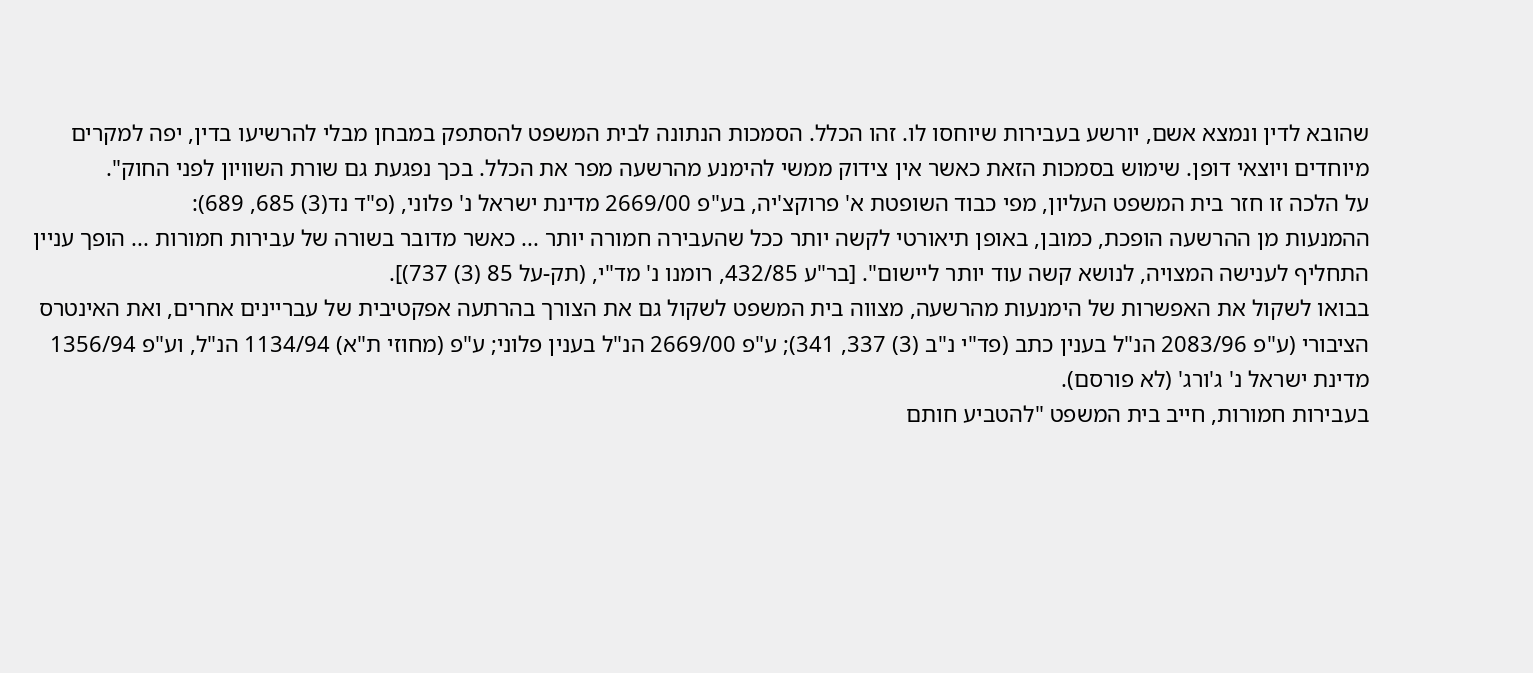שהובא לדין ונמצא אשם, יורשע בעבירות שיוחסו לו. זהו הכלל. הסמכות הנתונה לבית המשפט להסתפק במבחן מבלי להרשיעו בדין, יפה למקרים מיוחדים ויוצאי דופן. שימוש בסמכות הזאת כאשר אין צידוק ממשי להימנע מהרשעה מפר את הכלל. בכך נפגעת גם שורת השוויון לפני החוק".
על הלכה זו חזר בית המשפט העליון, מפי כבוד השופטת א' פרוקצ'יה, בע"פ 2669/00 מדינת ישראל נ' פלוני, (פ"ד נד(3) 685, 689):
ההמנעות מן ההרשעה הופכת, כמובן, באופן תיאורטי לקשה יותר ככל שהעבירה חמורה יותר ... כאשר מדובר בשורה של עבירות חמורות ... הופך עניין התחליף לענישה המצויה, לנושא קשה עוד יותר ליישום". [בר"ע 432/85, רומנו נ' מד"י, (תק-על 85 (3) 737)].
בבואו לשקול את האפשרות של הימנעות מהרשעה, מצווה בית המשפט לשקול גם את הצורך בהרתעה אפקטיבית של עבריינים אחרים, ואת האינטרס הציבורי (ע"פ 2083/96 הנ"ל בענין כתב (פד"י נ"ב (3) 337, 341); ע"פ 2669/00 הנ"ל בענין פלוני; ע"פ (מחוזי ת"א) 1134/94 הנ"ל, וע"פ 1356/94 מדינת ישראל נ' ג'ורג' (לא פורסם).
בעבירות חמורות, חייב בית המשפט "להטביע חותם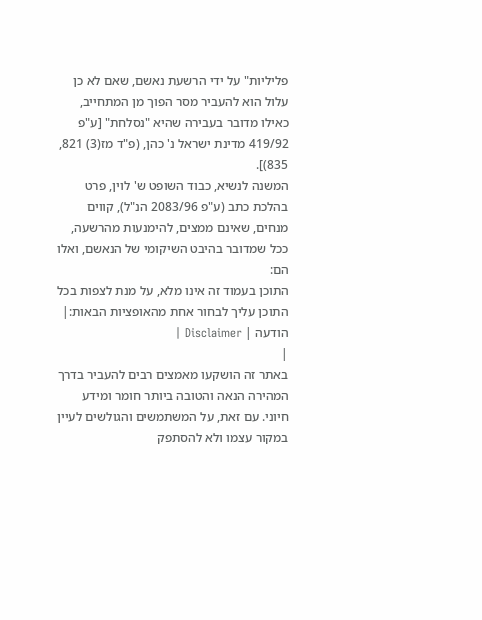פליליות" על ידי הרשעת נאשם, שאם לא כן עלול הוא להעביר מסר הפוך מן המתחייב, כאילו מדובר בעבירה שהיא "נסלחת" [ע"פ 419/92 מדינת ישראל נ' כהן, (פ"ד מז(3) 821, 835)].
המשנה לנשיא, כבוד השופט ש' לוין, פרט בהלכת כתב (ע"פ 2083/96 הנ"ל), קווים מנחים, שאינם ממצים, להימנעות מהרשעה, ככל שמדובר בהיבט השיקומי של הנאשם, ואלו הם:
התוכן בעמוד זה אינו מלא, על מנת לצפות בכל התוכן עליך לבחור אחת מהאופציות הבאות:| הודעה | Disclaimer |
|
באתר זה הושקעו מאמצים רבים להעביר בדרך המהירה הנאה והטובה ביותר חומר ומידע חיוני. עם זאת, על המשתמשים והגולשים לעיין במקור עצמו ולא להסתפק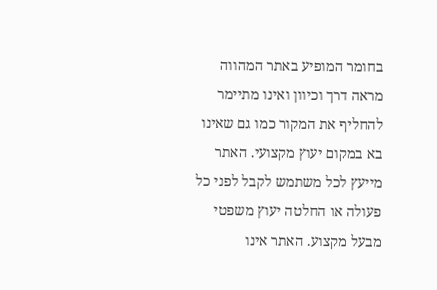בחומר המופיע באתר המהווה מראה דרך וכיוון ואינו מתיימר להחליף את המקור כמו גם שאינו בא במקום יעוץ מקצועי. האתר מייעץ לכל משתמש לקבל לפני כל פעולה או החלטה יעוץ משפטי מבעל מקצוע. האתר אינו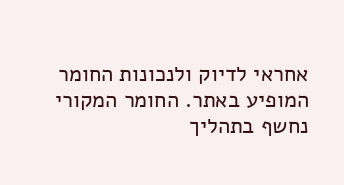אחראי לדיוק ולנכונות החומר המופיע באתר. החומר המקורי נחשף בתהליך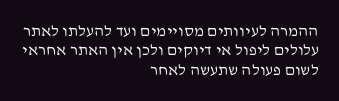ההמרה לעיוותים מסויימים ועד להעלתו לאתר עלולים ליפול אי דיוקים ולכן אין האתר אחראי לשום פעולה שתעשה לאחר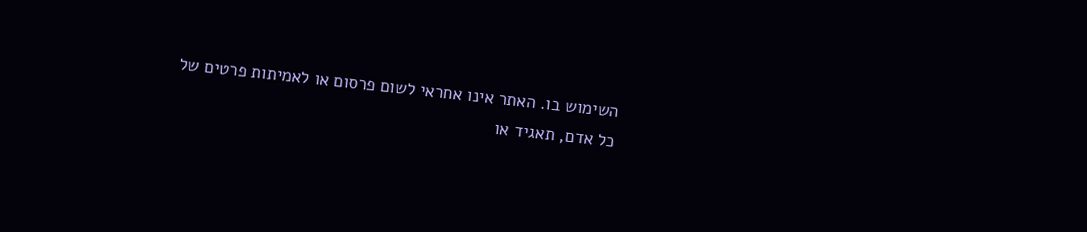השימוש בו. האתר אינו אחראי לשום פרסום או לאמיתות פרטים של כל אדם, תאגיד או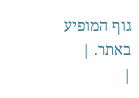גוף המופיע באתר. |
|